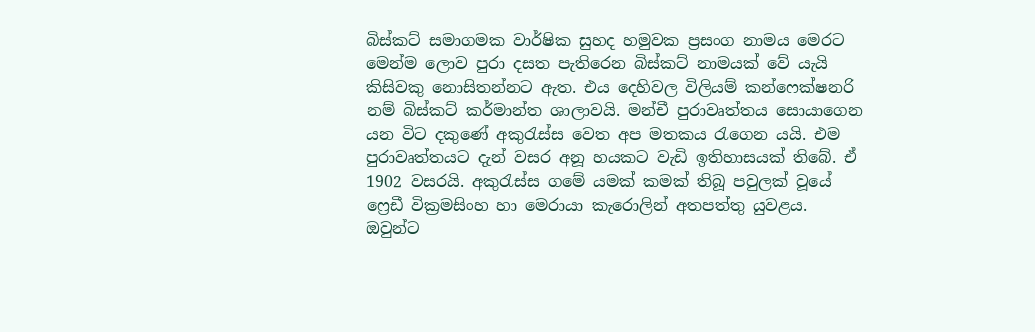බිස්කට් සමාගමක වාර්ෂික සුහද හමුවක ප්‍රසංග නාමය මෙරට මෙන්ම ලොව පුරා දසත පැතිරෙන බිස්කට් නාමයක් වේ යැයි කිසිවකු නොසිතන්නට ඇත. එය දෙහිවල විලියම් කන්ෆෙක්ෂනරි නම් බිස්කට් කර්මාන්ත ශාලාවයි. මන්චී පුරාවෘත්තය සොයාගෙන යන විට දකුණේ අකුරැස්ස වෙත අප මතකය රැගෙන යයි. එම පුරාවෘත්තයට දැන් වසර අනූ හයකට වැඩි ඉතිහාසයක් තිබේ. ඒ 1902 වසරයි. අකුරැස්ස ගමේ යමක් කමක් තිබූ පවුලක් වූයේ ෆ්‍රෙඩී වික්‍රමසිංහ හා මෙරායා කැරොලින් අතපත්තු යුවළය. ඔවුන්ට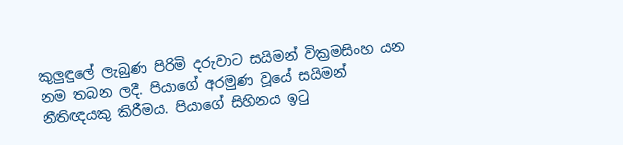කුලුඳුලේ ලැබුණ පිරිමි දරුවාට සයිමන් වික්‍රමසිංහ යන නම තබන ලදී. පියාගේ අරමුණ වූයේ සයිමන් නීතිඥයකු කිරීමය. පියාගේ සිහිනය ඉටු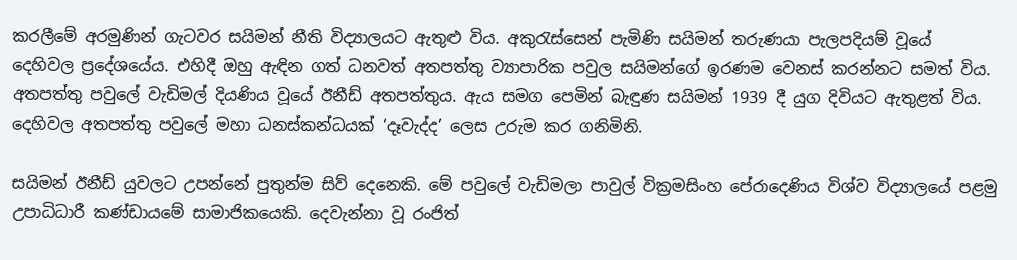කරලීමේ අරමුණින් ගැටවර සයිමන් නීති විද්‍යාලයට ඇතුළු විය. අකුරැස්සෙන් පැමිණි සයිමන් තරුණයා පැලපදියම් වූයේ දෙහිවල ප්‍රදේශයේය. එහිදී ඔහු ඇඳින ගත් ධනවත් අතපත්තු ව්‍යාපාරික පවුල සයිමන්ගේ ඉරණම වෙනස් කරන්නට සමත් විය. අතපත්තු පවුලේ වැඩිමල් දියණිය වූයේ ඊනීඩ් අතපත්තුය. ඇය සමග පෙමින් බැඳුණ සයිමන් 1939 දී යුග දිවියට ඇතුළත් විය. දෙහිවල අතපත්තු පවුලේ මහා ධනස්කන්ධයක් ‘දෑවැද්ද’ ලෙස උරුම කර ගනිමිනි.

සයිමන් ඊනීඩ් යුවලට උපන්නේ පුතුන්ම සිව් දෙනෙකි. මේ පවුලේ වැඩිමලා පාවුල් වික්‍රමසිංහ පේරාදෙණිය විශ්ව විද්‍යාලයේ පළමු උපාධිධාරී කණ්ඩායමේ සාමාජිකයෙකි. දෙවැන්නා වූ රංජිත්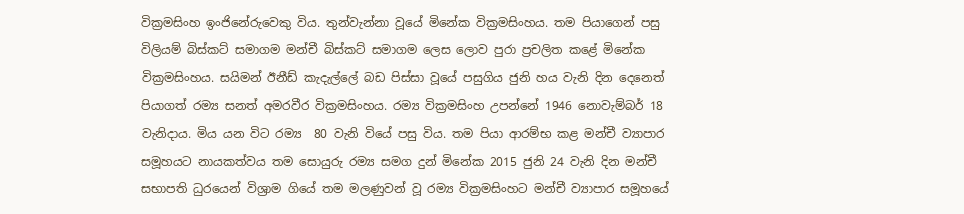වික්‍රමසිංහ ඉංජිනේරුවෙකු විය. තුන්වැන්නා වූයේ මිනේක වික්‍රමසිංහය. තම පියාගෙන් පසු විලියම් බිස්කට් සමාගම මන්චී බිස්කට් සමාගම ලෙස ලොව පුරා ප්‍රචලිත කළේ මිනේක වික්‍රමසිංහය. සයිමන් ඊනීඩ් කැදැල්ලේ බඩ පිස්සා වූයේ පසුගිය ජුනි හය වැනි දින දෙනෙත් පියාගත් රම්‍ය සනත් අමරවීර වික්‍රමසිංහය. රම්‍ය වික්‍රමසිංහ උපන්නේ 1946 නොවැම්බර් 18 වැනිදාය. මිය යන විට රම්‍ය  80 වැනි වියේ පසු විය. තම පියා ආරම්භ කළ මන්චී ව්‍යාපාර සමූහයට නායකත්වය තම සොයුරු රම්‍ය සමග දුන් මිනේක 2015 ජුනි 24 වැනි දින මන්චී සභාපති ධුරයෙන් විශ්‍රාම ගියේ තම මලණුවන් වූ රම්‍ය වික්‍රමසිංහට මන්චී ව්‍යාපාර සමූහයේ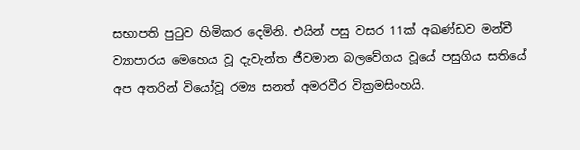සභාපති පුටුව හිමිකර දෙමිනි. එයින් පසු වසර 11ක් අඛණ්ඩව මන්චී ව්‍යාපාරය මෙහෙය වූ දැවැන්ත ජීවමාන බලවේගය වූයේ පසුගිය සතියේ අප අතරින් වියෝවූ රම්‍ය සනත් අමරවීර වික්‍රමසිංහයි.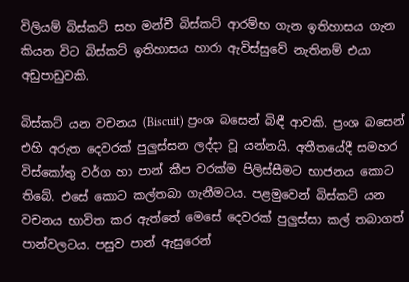විලියම් බිස්කට් සහ මන්චී බිස්කට් ආරම්භ ගැන ඉතිහාසය ගැන කියන විට බිස්කට් ඉතිහාසය හාරා ඇවිස්සුවේ නැතිනම් එයා අඩුපාඩුවකි.

බිස්කට් යන වචනය (Biscuit) ප්‍රංශ බසෙන් බිඳී ආවකි. ප්‍රංශ බසෙන් එහි අරුත දෙවරක් පුලුස්සන ලද්දා වූ යන්නයි. අතීතයේදී සමහර විස්කෝතු වර්ග හා පාන් කීප වරක්ම පිලිස්සීමට භාජනය කොට තිබේ. එසේ කොට කල්තබා ගැනීමටය. පළමුවෙන් බිස්කට් යන වචනය භාවිත කර ඇත්තේ මෙසේ දෙවරක් පුලුස්සා කල් තබාගත් පාන්වලටය. පසුව පාන් ඇසුරෙන්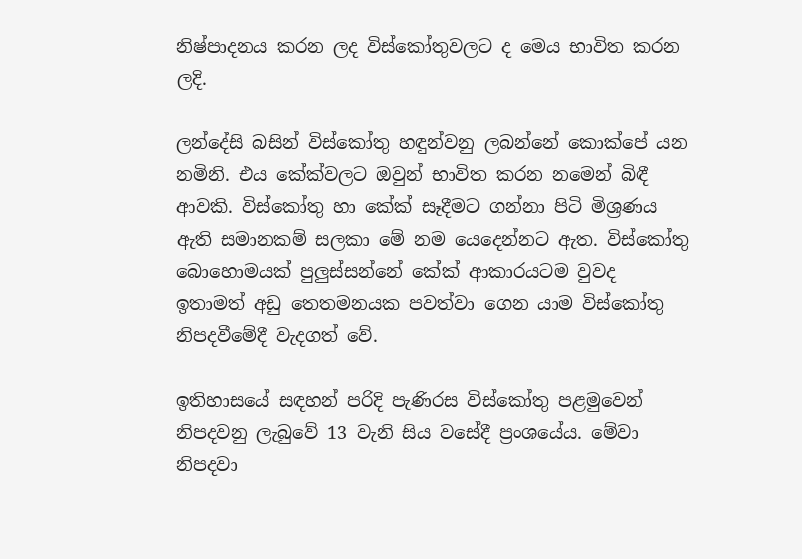නිෂ්පාදනය කරන ලද විස්කෝතුවලට ද මෙය භාවිත කරන ලදි.

ලන්දේසි බසින් විස්කෝතු හඳුන්වනු ලබන්නේ කොක්පේ යන නමිනි. එය කේක්වලට ඔවුන් භාවිත කරන නමෙන් බිඳී ආවකි. විස්කෝතු හා කේක් සෑදීමට ගන්නා පිටි මිශ්‍රණය ඇති සමානකම් සලකා මේ නම යෙදෙන්නට ඇත. විස්කෝතු බොහොමයක් පුලුස්සන්නේ කේක් ආකාරයටම වුවද ඉතාමත් අඩු තෙතමනයක පවත්වා ගෙන යාම විස්කෝතු නිපදවීමේදී වැදගත් වේ.

ඉතිහාසයේ සඳහන් පරිදි පැණිරස විස්කෝතු පළමුවෙන් නිපදවනු ලැබුවේ 13 වැනි සිය වසේදී ප්‍රංශයේය. මේවා නිපදවා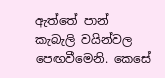ඇත්තේ පාන් කැබැලි වයින්වල පෙඟවීමෙනි. කෙසේ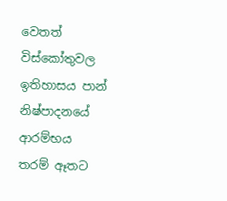වෙතත් විස්කෝතුවල ඉතිහාසය පාන් නිෂ්පාදනයේ ආරම්භය තරම් ඈතට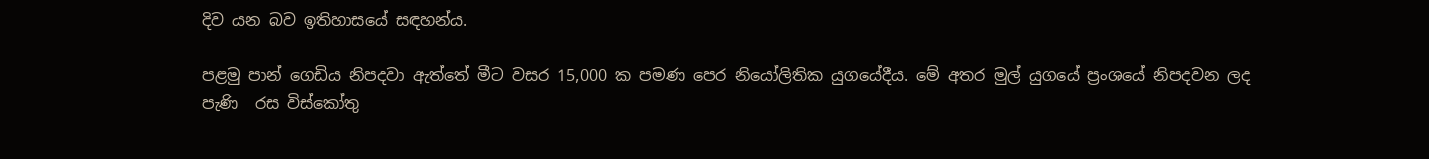දිව යන බව ඉතිහාසයේ සඳහන්ය.

පළමු පාන් ගෙඩිය නිපදවා ඇත්තේ මීට වසර 15,000 ක පමණ පෙර නියෝලිතික යුගයේදීය. මේ අතර මුල් යුගයේ ප්‍රංශයේ නිපදවන ලද පැණි  රස විස්කෝතු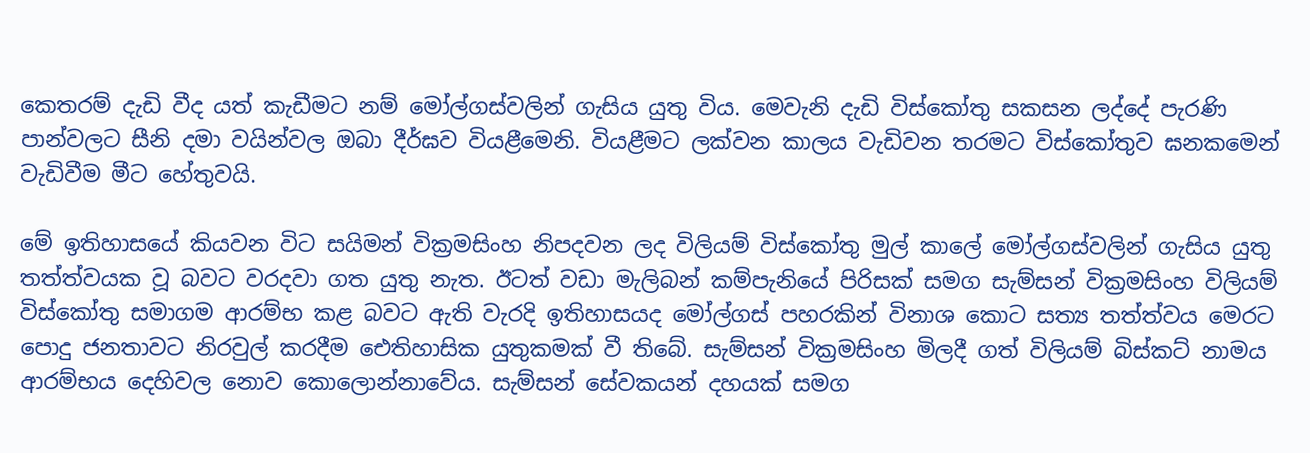කෙතරම් දැඩි වීද යත් කැඩීමට නම් මෝල්ගස්වලින් ගැසිය යුතු විය. මෙවැනි දැඩි විස්කෝතු සකසන ලද්දේ පැරණි පාන්වලට සීනි දමා වයින්වල ඔබා දීර්ඝව වියළීමෙනි. වියළීමට ලක්වන කාලය වැඩිවන තරමට විස්කෝතුව ඝනකමෙන් වැඩිවීම මීට හේතුවයි.

මේ ඉතිහාසයේ කියවන විට සයිමන් වික්‍රමසිංහ නිපදවන ලද විලියම් විස්කෝතු මුල් කාලේ මෝල්ගස්වලින් ගැසිය යුතු තත්ත්වයක වූ බවට වරදවා ගත යුතු නැත. ඊටත් වඩා මැලිබන් කම්පැනියේ පිරිසක් සමග සැම්සන් වික්‍රමසිංහ විලියම් විස්කෝතු සමාගම ආරම්භ කළ බවට ඇති වැරදි ඉතිහාසයද මෝල්ගස් පහරකින් විනාශ කොට සත්‍ය තත්ත්වය මෙරට පොදු ජනතාවට නිරවුල් කරදීම ඓතිහාසික යුතුකමක් වී තිබේ. සැම්සන් වික්‍රමසිංහ මිලදී ගත් විලියම් බිස්කට් නාමය ආරම්භය දෙහිවල නොව කොලොන්නාවේය. සැම්සන් සේවකයන් දහයක් සමග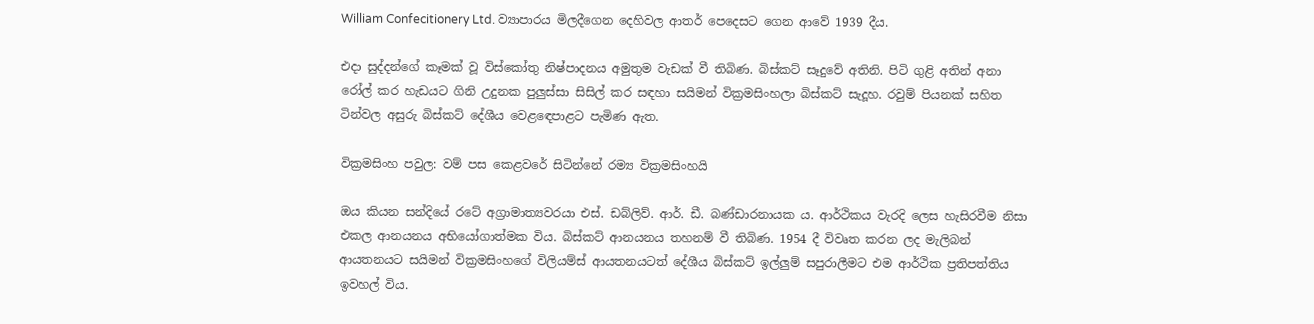William Confecitionery Ltd. ව්‍යාපාරය මිලදීගෙන දෙහිවල ආතර් පෙදෙසට ගෙන ආවේ 1939 දීය.

එදා සුද්දන්ගේ කෑමක් වූ විස්කෝතු නිෂ්පාදනය අමුතුම වැඩක් වී තිබිණ. බිස්කට් සෑදුවේ අතිනි. පිටි ගුළි අතින් අනා රෝල් කර හැඩයට ගිනි උදුනක පුලුස්සා සිසිල් කර සඳහා සයිමන් වික්‍රමසිංහලා බිස්කට් සැදූහ. රවුම් පියනක් සහිත ටින්වල අසුරු බිස්කට් දේශීය වෙළඳෙපාළට පැමිණ ඇත.

වික්‍රමසිංහ පවුල: වම් පස කෙළවරේ සිටින්නේ රම්‍ය වික්‍රමසිංහයි

ඔය කියන සන්දියේ රටේ අග්‍රාමාත්‍යවරයා එස්. ඩබ්ලිව්. ආර්. ඩී. බණ්ඩාරනායක ය. ආර්ථිකය වැරදි ලෙස හැසිරවීම නිසා එකල ආනයනය අභියෝගාත්මක විය. බිස්කට් ආනයනය තහනම් වී තිබිණ. 1954 දී විවෘත කරන ලද මැලිබන් ආයතනයට සයිමන් වික්‍රමසිංහගේ විලියම්ස් ආයතනයටත් දේශීය බිස්කට් ඉල්ලුම් සපුරාලීමට එම ආර්ථික ප්‍රතිපත්තිය ඉවහල් විය.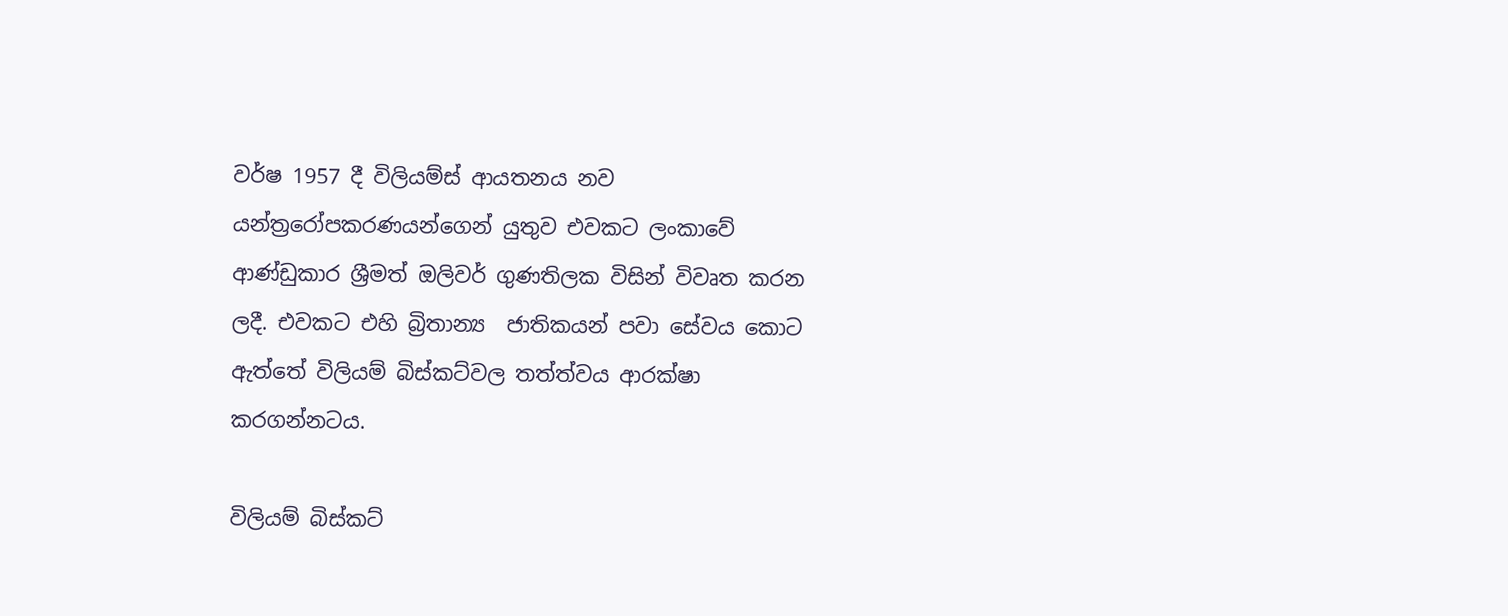වර්ෂ 1957 දී විලියම්ස් ආයතනය නව යන්ත්‍රරෝපකරණයන්ගෙන් යුතුව එවකට ලංකාවේ ආණ්ඩුකාර ශ්‍රීමත් ඔලිවර් ගුණතිලක විසින් විවෘත කරන ලදී. එවකට එහි බ්‍රිතාන්‍ය  ජාතිකයන් පවා සේවය කොට ඇත්තේ විලියම් බිස්කට්වල තත්ත්වය ආරක්ෂා කරගන්නටය.

විලියම් බිස්කට්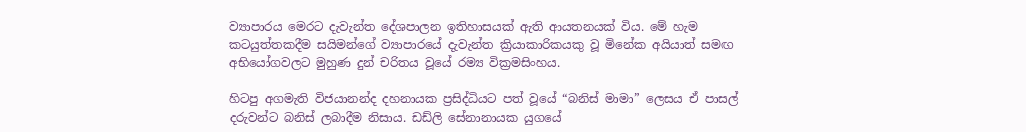ව්‍යාපාරය මෙරට දැවැන්ත දේශපාලන ඉතිහාසයක් ඇති ආයතනයක් විය. මේ හැම කටයුත්තකදීම සයිමන්ගේ ව්‍යාපාරයේ දැවැන්ත ක්‍රියාකාරිකයකු වූ මිනේක අයියාත් සමඟ අභියෝගවලට මුහුණ දුන් චරිතය වූයේ රම්‍ය වික්‍රමසිංහය.

හිටපු අගමැති විජයානන්ද දහනායක ප්‍රසිද්ධියට පත් වූයේ “බනිස් මාමා” ලෙසය ඒ පාසල් දරුවන්ට බනිස් ලබාදීම නිසාය. ඩඩ්ලි සේනානායක යුගයේ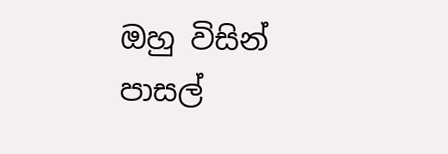ඔහු විසින් පාසල්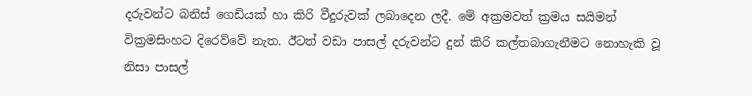දරුවන්ට බනිස් ගෙඩියක් හා කිරි වීදුරුවක් ලබාදෙන ලදී. මේ අක්‍රමවත් ක්‍රමය සයිමන් වික්‍රමසිංහට දිරෙව්වේ නැත. ඊටත් වඩා පාසල් දරුවන්ට දුන් කිරි කල්තබාගැනීමට නොහැකි වූ නිසා පාසල්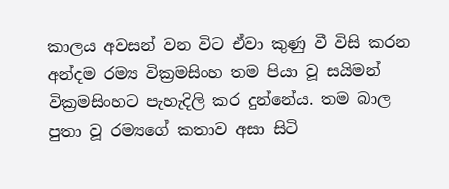කාලය අවසන් වන විට ඒවා කුණු වී විසි කරන අන්දම රම්‍ය වික්‍රමසිංහ තම පියා වූ සයිමන් වික්‍රමසිංහට පැහැදිලි කර දුන්නේය. තම බාල පුතා වූ රම්‍යගේ කතාව අසා සිටි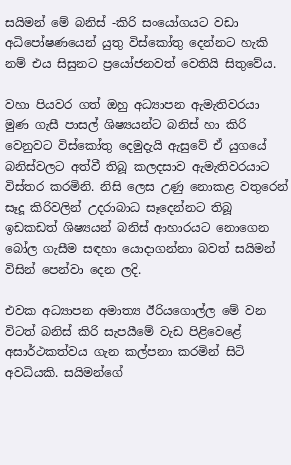සයිමන් මේ බනිස් -කිරි සංයෝගයට වඩා අධිපෝෂණයෙන් යුතු විස්කෝතු දෙන්නට හැකි නම් එය සිසුනට ප්‍රයෝජනවත් වෙතියි සිතුවේය.

වහා පියවර ගත් ඔහු අධ්‍යාපන ඇමැතිවරයා මුණ ගැසී පාසල් ශිෂ්‍යයන්ට බනිස් හා කිරි වෙනුවට විස්කෝතු දෙමුදැයි ඇසුවේ ඒ යුගයේ බනිස්වලට අත්වී තිබූ කලදසාව ඇමැතිවරයාට විස්තර කරමිනි. නිසි ලෙස උණු නොකළ වතුරෙන් සෑදූ කිරිවලින් උදරාබාධ සෑදෙන්නට තිබූ ඉඩකඩත් ශිෂ්‍යයන් බනිස් ආහාරයට නොගෙන බෝල ගැසීම සඳහා යොද‌ාගන්නා බවත් සයිමන් විසින් පෙන්වා දෙන ලදි.

එවක අධ්‍යාපන අමාත්‍ය ඊරියගොල්ල මේ වන විටත් බනිස් කිරි සැපයීමේ වැඩ පිළිවෙළේ අසාර්ථකත්වය ගැන කල්පනා කරමින් සිටි අවධියකි. සයිමන්ගේ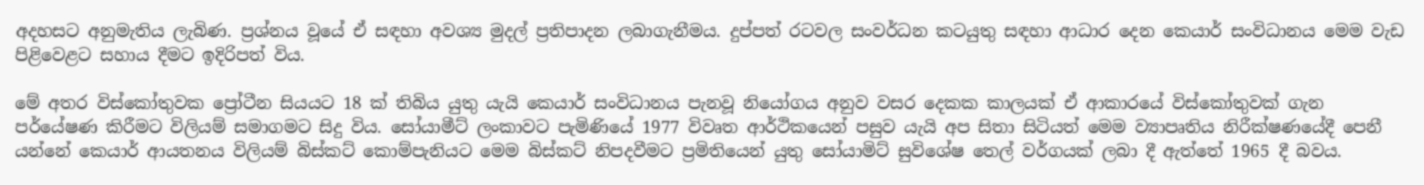අදහසට අනුමැතිය ලැබිණ. ප්‍රශ්නය වූයේ ඒ සඳහා අවශ්‍ය මුදල් ප්‍රතිපාදන ලබාගැනීමය. දුප්පත් රටවල සංවර්ධන කටයුතු සඳහා ආධාර දෙන කෙයාර් සංවිධානය මෙම වැඩ පිළිවෙළට සහාය දීමට ඉදිරිපත් විය.

මේ අතර විස්කෝතුවක ප්‍රෝටීන සියයට 18 ක් තිබිය යුතු යැයි කෙයාර් සංවිධානය පැනවූ නියෝගය අනුව වසර දෙකක කාලයක් ඒ ආකාරයේ විස්කෝතුවක් ගැන පර්‌යේෂණ කිරීමට විලියම් සමාගමට සිදු විය. සෝයාමීට් ලංකාවට පැමිණියේ 1977 විවෘත ආර්ථිකයෙන් පසුව යැයි අප සිතා සිටියත් මෙම ව්‍යාපෘතිය නිරීක්ෂණයේදී පෙනී යන්නේ කෙයාර් ආයතනය විලියම් බිස්කට් කොම්පැනියට මෙම බිස්කට් නිපදවීමට ප්‍රමිතියෙන් යුතු සෝයාමිට් සුවිශේෂ තෙල් වර්ගයක් ලබා දී ඇත්තේ 1965 දී බවය.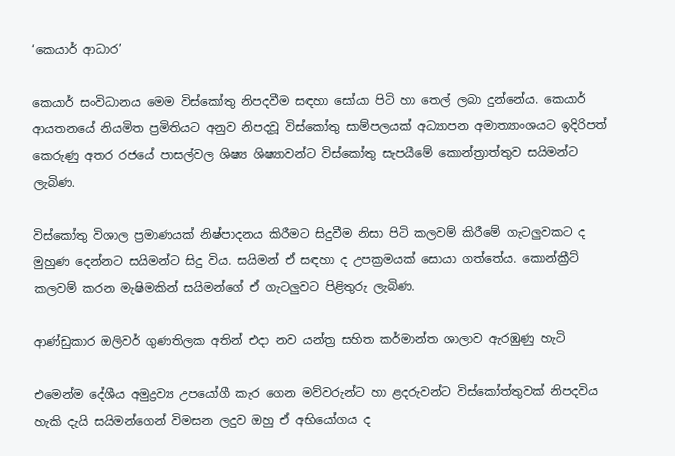‘කෙයාර් ආධාර’

කෙයාර් සංවිධානය මෙම විස්කෝතු නිපදවීම සඳහා සෝයා පිටි හා තෙල් ලබා දුන්නේය. කෙයාර් ආයතනයේ නියමිත ප්‍රමිතියට අනුව නිපදවූ විස්කෝතු සාම්පලයක් අධ්‍යාපන අමාත්‍යාංශයට ඉදිරිපත් කෙරුණු අතර රජයේ පාසල්වල ශිෂ්‍ය ශිෂ්‍යාවන්ට විස්කෝතු සැපයීමේ කොන්ත්‍රාත්තුව සයිමන්ට ලැබිණ.

විස්කෝතු විශාල ප්‍රමාණයක් නිෂ්පාදනය කිරීමට සිදුවීම නිසා පිටි කලවම් කිරීමේ ගැටලුවකට ද මුහුණ දෙන්නට සයිමන්ට සිදු විය. සයිමන් ඒ සඳහා ද උපක්‍රමයක් සොයා ගත්තේය. කොන්ක්‍රීට් කලවම් කරන මැෂිමකින් සයිමන්ගේ ඒ ගැටලුවට පිළිතුරු ලැබිණ.

ආණ්ඩුකාර ඔලිවර් ගුණතිලක අතින් එදා නව යන්ත්‍ර සහිත කර්මාන්ත ශාලාව ඇරඹුණු හැටි

එමෙන්ම දේශීය අමුද්‍රව්‍ය උපයෝගී කැර ගෙන මව්වරුන්ට හා ළදරුවන්ට විස්කෝත්තුවක් නිපදවිය හැකි දැයි සයිමන්ගෙන් විමසන ලදුව ඔහු ඒ අභියෝගය ද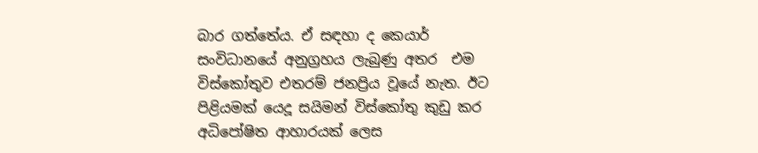බාර ගත්තේය. ඒ සඳහා ද කෙයාර් සංවිධානයේ අනුග්‍රහය ලැබුණු අතර  එම විස්කෝතුව එතරම් ජනප්‍රිය වූයේ නැත. ඊට පිළියමක් යෙදූ සයිමන් විස්කෝතු කුඩු කර අධිපෝෂිත ආහාරයක් ලෙස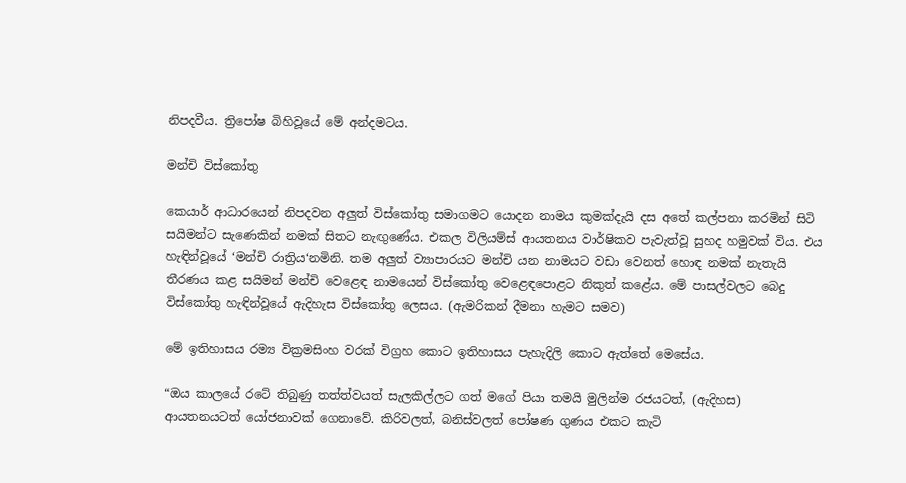නිපදවීය. ත්‍රිපෝෂ බිහිවූයේ මේ අන්දමටය.

මන්චි විස්කෝතු

කෙයාර් ආධාරයෙන් නිපදවන අලුත් විස්කෝතු සමාගමට යොදන නාමය කුමක්දැයි දස අතේ කල්පනා කරමින් සිටි සයිමන්ට සැණෙකින් නමක් සිතට නැඟුණේය. එකල විලියම්ස් ආයතනය වාර්ෂිකව පැවැත්වූ සුහද හමුවක් විය. එය හැඳින්වූයේ ‘මන්චි රාත්‍රිය‘නමිනි. තම අලුත් ව්‍යාපාරයට මන්චි යන නාමයට වඩා වෙනත් හොඳ නමක් නැතැයි තීරණය කළ සයිමන් මන්චි වෙළෙඳ නාමයෙන් විස්කෝතු වෙළෙඳපොළට නිකුත් කළේය. මේ පාසල්වලට බෙදු විස්කෝතු හැඳින්වූයේ ඇදිහැස විස්කෝතු ලෙසය. (ඇමරිකන් දීමනා හැමට සමව)

මේ ඉතිහාසය රම්‍ය වික්‍රමසිංහ වරක් විග්‍රහ කොට ඉතිහාසය පැහැදිලි කොට ඇත්තේ මෙසේය.

“ඔය කාලයේ රටේ තිබුණු තත්ත්වයත් සැලකිල්ලට ගත් මගේ පියා තමයි මුලින්ම රජයටත්, (ඇදිහස) ආයතනයටත් යෝජනාවක් ගෙනාවේ. කිරිවලත්, බනිස්වලත් පෝෂණ ගුණය එකට කැටි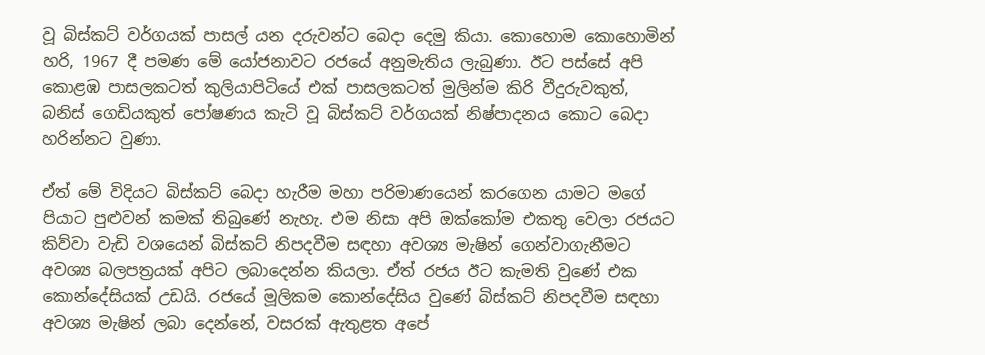වූ බිස්කට් වර්ගයක් පාසල් යන දරුවන්ට බෙදා දෙමු කියා. කොහොම කොහොමින් හරි, 1967 දී පමණ මේ යෝජනාවට රජයේ අනුමැතිය ලැබුණා. ඊට පස්සේ අපි කොළඹ පාසලකටත් කුලියාපිටියේ එක් පාසලකටත් මුලින්ම කිරි වීදුරුවකුත්, බනිස් ගෙඩියකුත් පෝෂණය කැටි වූ බිස්කට් වර්ගයක් නිෂ්පාදනය කොට බෙදා හරින්නට වුණා.

ඒත් මේ විදියට බිස්කට් බෙදා හැරීම මහා පරිමාණයෙන් කරගෙන යාමට මගේ පියාට පුළුවන් කමක් තිබුණේ නැහැ. එම නිසා අපි ඔක්කෝම එකතු වෙලා රජයට කිව්වා වැඩි වශයෙන් බිස්කට් නිපදවීම සඳහා අවශ්‍ය මැෂින් ගෙන්වාගැනීමට අවශ්‍ය බලපත්‍රයක් අපිට ලබාදෙන්න කියලා. ඒත් රජය ඊට කැමති වුණේ එක කොන්දේසියක් උඩයි. රජයේ මූලිකම කොන්දේසිය වුණේ බිස්කට් නිපදවීම සඳහා අවශ්‍ය මැෂින් ලබා දෙන්නේ, වසරක් ඇතුළත අපේ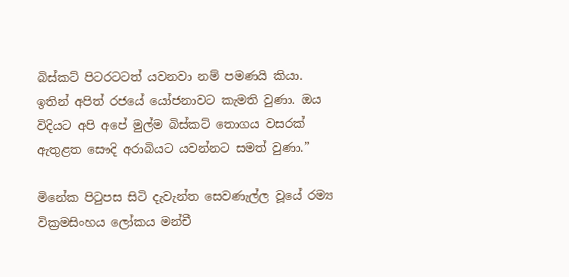බිස්කට් පිටරටටත් යවනවා නම් පමණයි කියා. ඉතින් අපිත් රජයේ යෝජනාවට කැමති වුණා. ඔය විදියට අපි අපේ මුල්ම බිස්කට් තොගය වසරක් ඇතුළත සෞදි අරාබියට යවන්නට සමත් වුණා.”

මිනේක පිටුපස සිටි දැවැන්ත සෙවණැල්ල වූයේ රම්‍ය වික්‍රමසිංහය ලෝකය මන්චී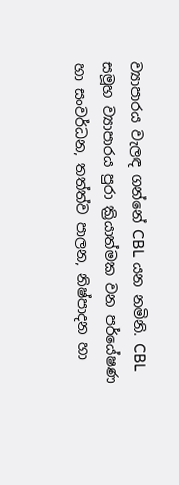ව්‍යාපාරය වැලඳ ගන්නේ CBL යන නමිනි. CBL සමූහ ව්‍යාපාරය පුරා ක්‍රියාත්මක වන පර්‌යේෂණ හා සංවර්ධන, තත්ත්ව පාලන, නිෂ්පාදන හා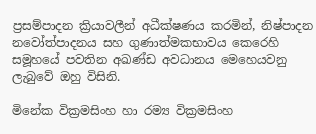ප්‍රසම්පාදන ක්‍රියාවලීන් අධීක්ෂණය කරමින්, නිෂ්පාදන නවෝත්පාදනය සහ ගුණාත්මකභාවය කෙරෙහි සමූහයේ පවතින අඛණ්ඩ අවධානය මෙහෙයවනු ලැබුවේ ඔහු විසිනි.

මිනේක වික්‍රමසිංහ හා රම්‍ය වික්‍රමසිංහ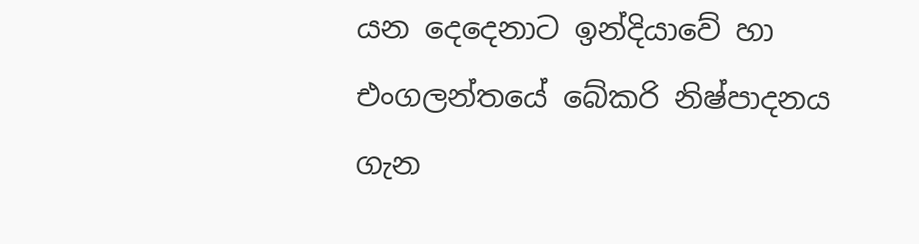යන දෙදෙනාට ඉන්දියාවේ හා එංගලන්තයේ බේකරි නිෂ්පාදනය ගැන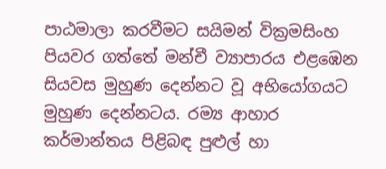පාඨමාලා කරවීමට සයිමන් වික්‍රමසිංහ පියවර ගත්තේ මන්චී ව්‍යාපාරය එළඹෙන සියවස මුහුණ දෙන්නට වූ අභියෝගයට මුහුණ දෙන්නටය. රම්‍ය ආහාර කර්මාන්තය පිළිබඳ පුළුල් හා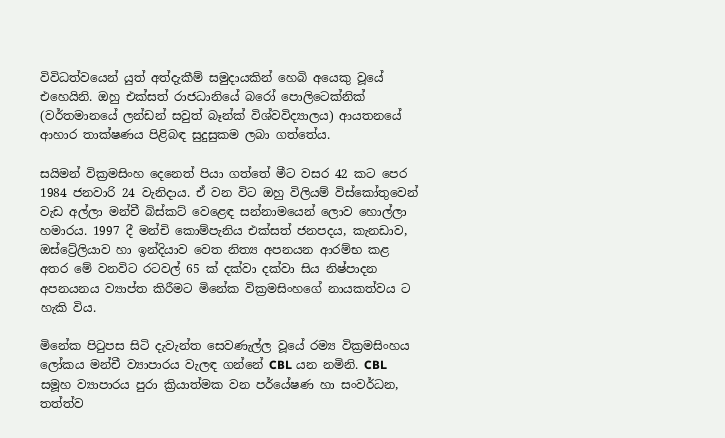විවිධත්වයෙන් යුත් අත්දැකීම් සමුදායකින් හෙබි අයෙකු වූයේ එහෙයිනි. ඔහු එක්සත් රාජධානියේ බරෝ පොලිටෙක්නික් (වර්තමානයේ ලන්ඩන් සවුත් බෑන්ක් විශ්වවිද්‍යාලය) ආයතනයේ ආහාර තාක්ෂණය පිළිබඳ සුදුසුකම ලබා ගත්තේය.

සයිමන් වික්‍රමසිංහ දෙනෙත් පියා ගත්තේ මීට වසර 42 කට පෙර 1984 ජනවාරි 24 වැනිදාය. ඒ වන විට ඔහු විලියම් විස්කෝතුවෙන් වැඩ අල්ලා මන්චී බිස්කට් වෙළෙඳ සන්නාමයෙන් ලොව හොල්ලා හමාරය. 1997 දී මන්චි කොම්පැනිය එක්සත් ජනපදය, කැනඩාව, ඔස්ට්‍රේලියාව හා ඉන්දියාව වෙත නිත්‍ය අපනයන ආරම්භ කළ අතර මේ වනවිට රටවල් 65 ක් දක්වා දක්වා සිය නිෂ්පාදන අපනයනය ව්‍යාප්ත කිරීමට මිනේක වික්‍රමසිංහගේ නායකත්වය ට හැකි විය.

මිනේක පිටුපස සිටි දැවැන්ත සෙවණැල්ල වූයේ රම්‍ය වික්‍රමසිංහය ලෝකය මන්චී ව්‍යාපාරය වැලඳ ගන්නේ CBL යන නමිනි. CBL සමූහ ව්‍යාපාරය පුරා ක්‍රියාත්මක වන පර්‌යේෂණ හා සංවර්ධන, තත්ත්ව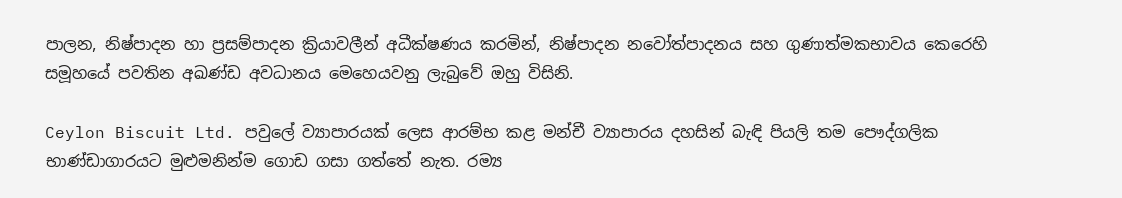පාලන, නිෂ්පාදන හා ප්‍රසම්පාදන ක්‍රියාවලීන් අධීක්ෂණය කරමින්, නිෂ්පාදන නවෝත්පාදනය සහ ගුණාත්මකභාවය කෙරෙහි සමූහයේ පවතින අඛණ්ඩ අවධානය මෙහෙයවනු ලැබුවේ ඔහු විසිනි.

Ceylon Biscuit Ltd. පවුලේ ව්‍යාපාරයක් ලෙස ආරම්භ කළ මන්චී ව්‍යාපාරය දහසින් බැඳි පියලි තම පෞද්ගලික භාණ්ඩාගාරයට මුළුමනින්ම ගොඩ ගසා ගත්තේ නැත. රම්‍ය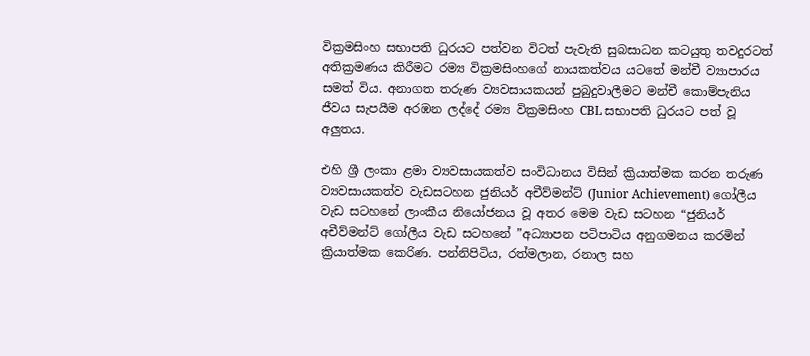වික්‍රමසිංහ සභාපති ධුරයට පත්වන විටත් පැවැති සුබසාධන කටයුතු තවදුරටත් අතික්‍රමණය කිරීමට රම්‍ය වික්‍රමසිංහගේ නායකත්වය යටතේ මන්චී ව්‍යාපාරය සමත් විය. අනාගත තරුණ ව්‍යවසායකයන් පුබුදුවාලීමට මන්චී කොම්පැනිය ජීවය සැපයීම අරඹන ලද්දේ රම්‍ය වික්‍රමසිංහ CBL සභාපති ධුරයට පත් වූ අලුතය.

එහි ශ්‍රී ලංකා ළමා ව්‍යවසායකත්ව සංවිධානය විසින් ක්‍රියාත්මක කරන තරුණ ව්‍යවසායකත්ව වැඩසටහන ජුනියර් අචීව්මන්ට් (Junior Achievement) ගෝලීය වැඩ සටහනේ ලාංකීය නියෝජනය වූ අතර මෙම වැඩ සටහන “ජුනියර් අචීව්මන්ට් ගෝලීය වැඩ සටහනේ ”අධ්‍යාපන පටිපාටිය අනුගමනය කරමින් ක්‍රියාත්මක කෙරිණ. පන්නිපිටිය, රත්මලාන, රනාල සහ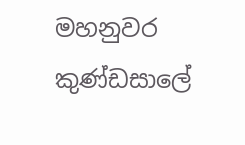මහනුවර කුණ්ඩසාලේ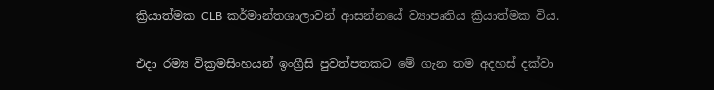ක්‍රියාත්මක CLB කර්මාන්තශාලාවන් ආසන්නයේ ව්‍යාපෘතිය ක්‍රියාත්මක විය.

එදා රම්‍ය වික්‍රමසිංහයන් ඉංග්‍රීසි පුවත්පතකට මේ ගැන තම අදහස් දක්වා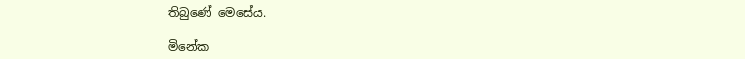තිබුණේ මෙසේය.

මිනේක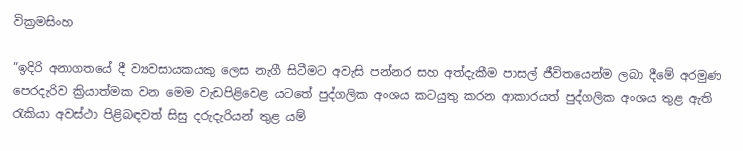වික්‍රමසිංහ

“ඉදිරි අනාගතයේ දී ව්‍යවසායකයකු ලෙස නැගී සිටීමට අවැසි පන්නර සහ අත්දැකීම පාසල් ජීවිතයෙන්ම ලබා දීමේ අරමුණ පෙරදැරිව ක්‍රියාත්මක වන මෙම වැඩපිළිවෙළ යටතේ පුද්ගලික අංශය කටයුතු කරන ආකාරයත් පුද්ගලික අංශය තුළ ඇති රැකියා අවස්ථා පිළිබඳවත් සිසු දරුදැරියන් තුළ යම්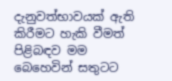දැනුවත්භාවයක් ඇති කිරීමට හැකි වීමත් පිළිබඳව මම බෙහෙවින් සතුටට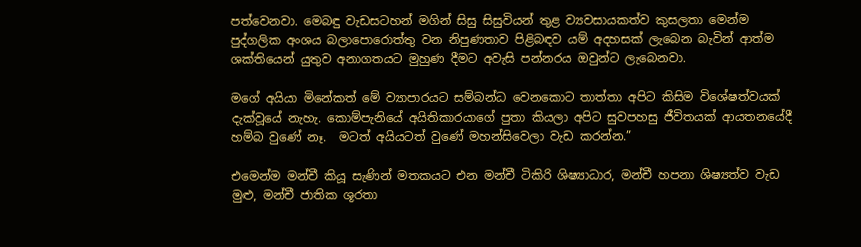පත්වෙනවා. මෙබඳු වැඩසටහන් මගින් සිසු සිසුවියන් තුළ ව්‍යවසායකත්ව කුසලතා මෙන්ම පුද්ගලික අංශය බලාපොරොත්තු වන නිපුණතාව පිළිබඳව යම් අදහසක් ලැබෙන බැවින් ආත්ම ශක්තියෙන් යුතුව අනාගතයට මුහුණ දීමට අවැසි පන්නරය ඔවුන්ට ලැබෙනවා.

මගේ අයියා මිනේකත් මේ ව්‍යාපාරයට සම්බන්ධ වෙනකොට තාත්තා අපිට කිසිම විශේෂත්වයක් දැක්වූයේ නැහැ. කොම්පැනියේ අයිතිකාරයාගේ පුතා කියලා අපිට සුවපහසු ජීවිතයක් ආයතනයේදී හම්බ වුණේ නෑ.  මටත් අයියටත් වුණේ මහන්සිවෙලා වැඩ කරන්න.”

එමෙන්ම මන්චී කියූ සැණින් මතකයට එන මන්චී ටිකිරි ශිෂ්‍යාධාර, මන්චී හපනා ශිෂ්‍යත්ව වැඩ මුළු, මන්චී ජාතික ශූරතා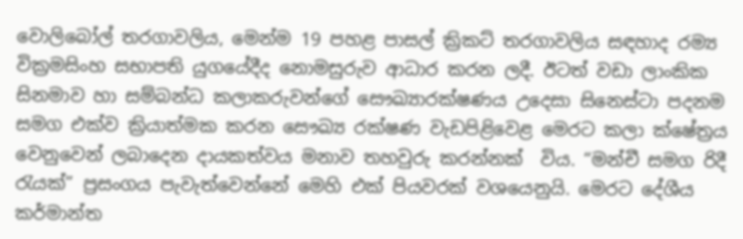වොලිබෝල් තරගාවලිය, මෙන්ම 19 පහළ පාසල් ක්‍රිකට් තරගාවලිය සඳහාද රම්‍ය වික්‍රමසිංහ සභාපති යුගයේදීද නොමසුරුව ආධාර කරන ලදී. ඊටත් වඩා ලාංකික සිනමාව හා සම්බන්ධ කලාකරුවන්ගේ සෞඛ්‍යාරක්ෂණය උදෙසා සිනෙස්ටා පදනම සමග එක්ව ක්‍රියාත්මක කරන සෞඛ්‍ය රක්ෂණ වැඩපිළිවෙළ මෙරට කලා ක්ෂේත්‍රය වෙනුවෙන් ලබාදෙන දායකත්වය මනාව තහවුරු කරන්නක්  විය. “මන්චී සමග රිදී රැයක්” ප්‍රසංගය පැවැත්වෙන්නේ මෙහි එක් පියවරක් වශයෙනුයි. මෙරට දේශීය කර්මාන්ත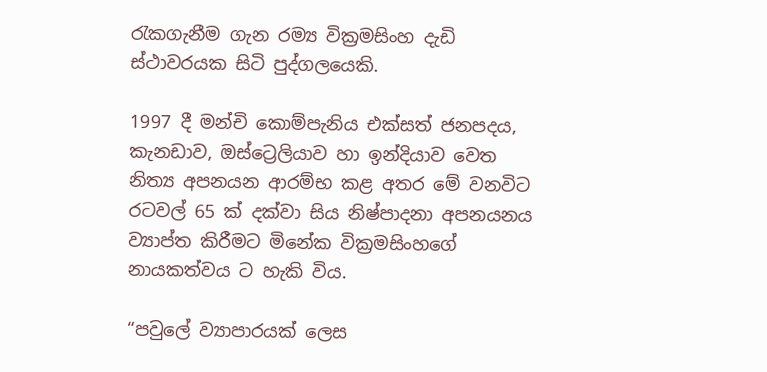රැකගැනීම ගැන රම්‍ය වික්‍රමසිංහ දැඩි ස්ථාවරයක සිටි පුද්ගලයෙකි.

1997 දී මන්චි කොම්පැනිය එක්සත් ජනපදය, කැනඩාව, ඔස්ට්‍රෙලියාව හා ඉන්දියාව වෙත නිත්‍ය අපනයන ආරම්භ කළ අතර මේ වනවිට රටවල් 65 ක් දක්වා සිය නිෂ්පාදනා අපනයනය ව්‍යාප්ත කිරීමට මිනේක වික්‍රමසිංහගේ නායකත්වය ට හැකි විය.

“පවුලේ ව්‍යාපාරයක් ලෙස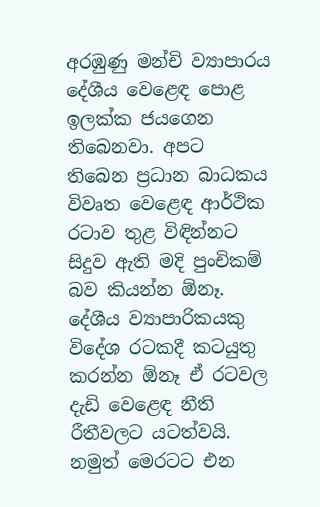අරඹුණු මන්චි ව්‍යාපාරය දේශීය වෙළෙඳ පොළ ඉලක්ක ජයගෙන තිබෙනවා. අපට තිබෙන ප්‍රධාන බාධකය විවෘත වෙළෙඳ ආර්ථික රටාව තුළ විඳින්නට සිදුව ඇති මදි පුංචිකම් බව කියන්න ඕනෑ. දේශීය ව්‍යාපාරිකයකු විදේශ රටකදී කටයුතු කරන්න ඕනෑ ඒ රටවල දැඩි වෙළෙඳ නීති රීතීවලට යටත්වයි. නමුත් මෙරටට එන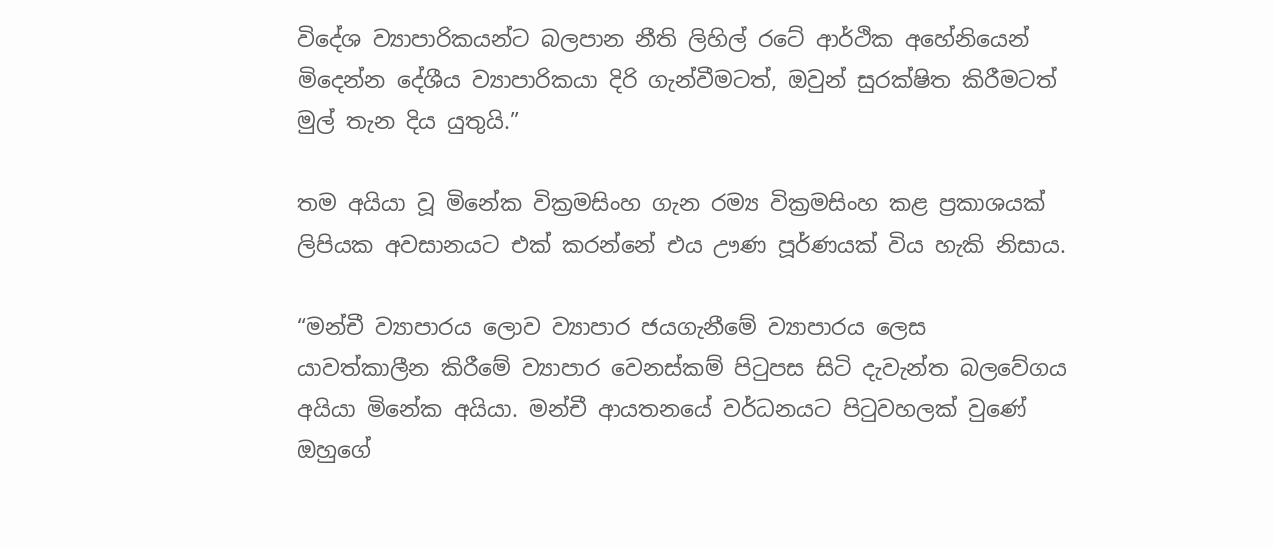විදේශ ව්‍යාපාරිකයන්ට බලපාන නීති ලිහිල් රටේ ආර්ථික අහේනියෙන් මිදෙන්න දේශීය ව්‍යාපාරිකයා දිරි ගැන්වීමටත්, ඔවුන් සුරක්ෂිත කිරීමටත් මුල් තැන දිය යුතුයි.”

තම අයියා වූ මිනේක වික්‍රමසිංහ ගැන රම්‍ය වික්‍රමසිංහ කළ ප්‍රකාශයක් ලිපියක අවසානයට එක් කරන්නේ එය ඌණ පූර්ණයක් විය හැකි නිසාය.

“මන්චී ව්‍යාපාරය ලොව ව්‍යාපාර ජයගැනීමේ ව්‍යාපාරය ලෙස යාවත්කාලීන කිරීමේ ව්‍යාපාර වෙනස්කම් පිටුපස සිටි දැවැන්ත බලවේගය අයියා මිනේක අයියා. මන්චී ආයතනයේ වර්ධනයට පිටුවහලක් වුණේ ඔහුගේ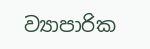ව්‍යාපාරික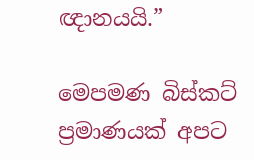ඥානයයි.”

මෙපමණ බිස්කට් ප්‍රමාණයක් අපට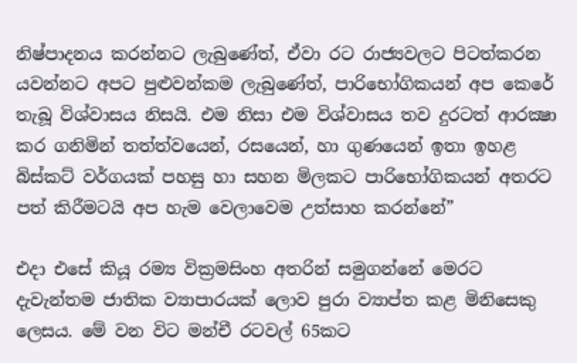නිෂ්පාදනය කරන්නට ලැබුණේත්, ඒවා රට රාජ්‍යවලට පිටත්කරන යවන්නට අපට පුළුවන්කම ලැබුණේත්, පාරිභෝගිකයන් අප කෙරේ තැබූ විශ්වාසය නිසයි. එම නිසා එම විශ්වාසය තව දුරටත් ආරක්‍ෂා කර ගනිමින් තත්ත්වයෙන්, රසයෙන්, හා ගුණයෙන් ඉතා ඉහළ බිස්කට් වර්ගයක් පහසු හා සහන මිලකට පාරිභෝගිකයන් අතරට පත් කිරීමටයි අප හැම වෙලාවෙම උත්සාහ කරන්නේ”

එදා එසේ කියූ රම්‍ය වික්‍රමසිංහ අතරින් සමුගන්නේ මෙරට දැවැන්තම ජාතික ව්‍යාපාරයක් ලොව පුරා ව්‍යාප්ත කළ මිනිසෙකු ලෙසය. මේ වන විට මන්චී රටවල් 65කට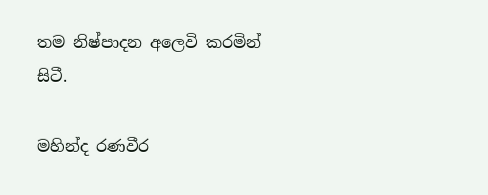තම නිෂ්පාදන අලෙවි කරමින් සිටී.

මහින්ද රණවීර